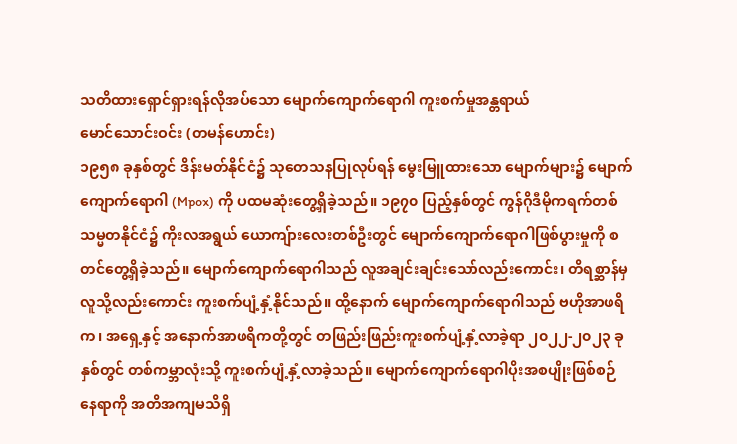သတိထားရှောင်ရှားရန်လိုအပ်သော မျောက်ကျောက်ရောဂါ ကူးစက်မှုအန္တရာယ်
မောင်သောင်းဝင်း (တမန်ဟောင်း)
၁၉၅၈ ခုနှစ်တွင် ဒိန်းမတ်နိုင်ငံ၌ သုတေသနပြုလုပ်ရန် မွေးမြူထားသော မျောက်များ၌ မျောက်ကျောက်ရောဂါ (Mpox) ကို ပထမဆုံးတွေ့ရှိခဲ့သည်။ ၁၉၇၀ ပြည့်နှစ်တွင် ကွန်ဂိုဒီမိုကရက်တစ်သမ္မတနိုင်ငံ၌ ကိုးလအရွယ် ယောကျ်ားလေးတစ်ဦးတွင် မျောက်ကျောက်ရောဂါဖြစ်ပွားမှုကို စတင်တွေ့ရှိခဲ့သည်။ မျောက်ကျောက်ရောဂါသည် လူအချင်းချင်းသော်လည်းကောင်း၊ တိရစ္ဆာန်မှ လူသို့လည်းကောင်း ကူးစက်ပျံ့နှံ့နိုင်သည်။ ထို့နောက် မျောက်ကျောက်ရောဂါသည် ဗဟိုအာဖရိက၊ အရှေ့နှင့် အနောက်အာဖရိကတို့တွင် တဖြည်းဖြည်းကူးစက်ပျံ့နှံ့လာခဲ့ရာ ၂၀၂၂-၂၀၂၃ ခုနှစ်တွင် တစ်ကမ္ဘာလုံးသို့ ကူးစက်ပျံ့နှံ့လာခဲ့သည်။ မျောက်ကျောက်ရောဂါပိုးအစပျိုးဖြစ်စဉ်နေရာကို အတိအကျမသိရှိ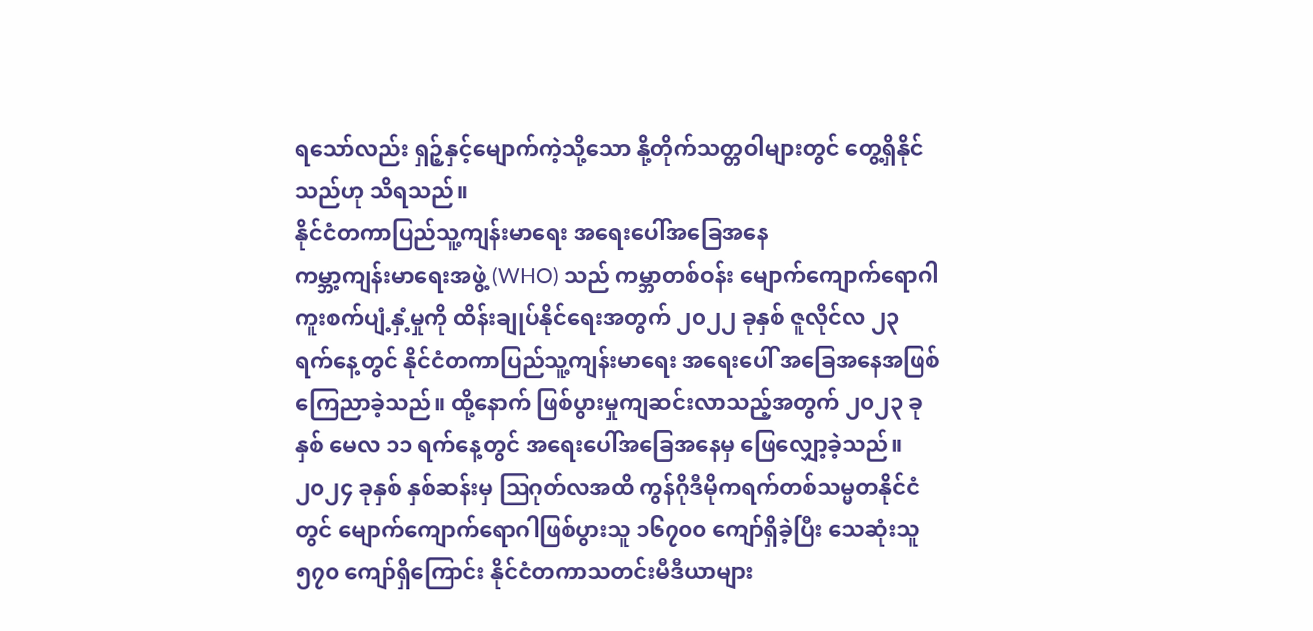ရသော်လည်း ရှဉ့်နှင့်မျောက်ကဲ့သို့သော နို့တိုက်သတ္တဝါများတွင် တွေ့ရှိနိုင်သည်ဟု သိရသည်။
နိုင်ငံတကာပြည်သူ့ကျန်းမာရေး အရေးပေါ်အခြေအနေ
ကမ္ဘာ့ကျန်းမာရေးအဖွဲ့ (WHO) သည် ကမ္ဘာတစ်ဝန်း မျောက်ကျောက်ရောဂါ ကူးစက်ပျံ့နှံ့မှုကို ထိန်းချုပ်နိုင်ရေးအတွက် ၂၀၂၂ ခုနှစ် ဇူလိုင်လ ၂၃ ရက်နေ့တွင် နိုင်ငံတကာပြည်သူ့ကျန်းမာရေး အရေးပေါ် အခြေအနေအဖြစ် ကြေညာခဲ့သည်။ ထို့နောက် ဖြစ်ပွားမှုကျဆင်းလာသည့်အတွက် ၂၀၂၃ ခုနှစ် မေလ ၁၁ ရက်နေ့တွင် အရေးပေါ်အခြေအနေမှ ဖြေလျှော့ခဲ့သည်။ ၂၀၂၄ ခုနှစ် နှစ်ဆန်းမှ ဩဂုတ်လအထိ ကွန်ဂိုဒီမိုကရက်တစ်သမ္မတနိုင်ငံတွင် မျောက်ကျောက်ရောဂါဖြစ်ပွားသူ ၁၆၇၀၀ ကျော်ရှိခဲ့ပြီး သေဆုံးသူ ၅၇၀ ကျော်ရှိကြောင်း နိုင်ငံတကာသတင်းမီဒီယာများ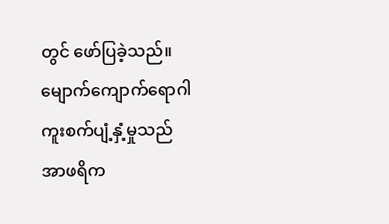တွင် ဖော်ပြခဲ့သည်။ မျောက်ကျောက်ရောဂါကူးစက်ပျံ့နှံ့မှုသည် အာဖရိက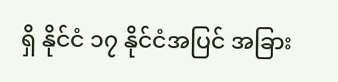ရှိ နိုင်ငံ ၁၇ နိုင်ငံအပြင် အခြား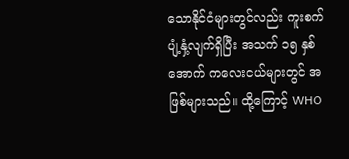သောနိုင်ငံများတွင်လည်း ကူးစက်ပျံ့နှံ့လျက်ရှိပြီး အသက် ၁၅ နှစ်အောက် ကလေးငယ်များတွင် အဖြစ်များသည်။ ထို့ကြောင့် WHO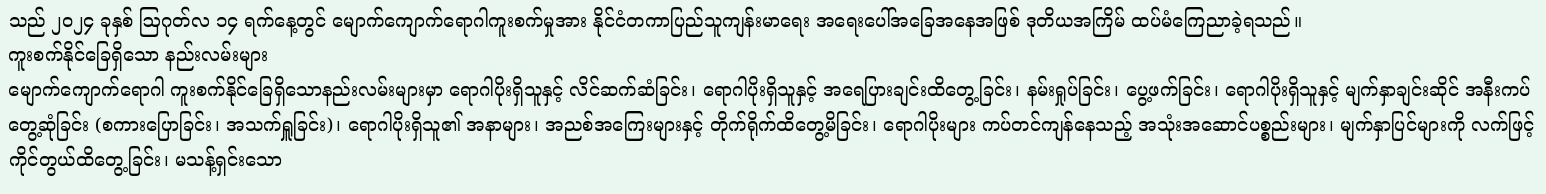သည် ၂၀၂၄ ခုနှစ် ဩဂုတ်လ ၁၄ ရက်နေ့တွင် မျောက်ကျောက်ရောဂါကူးစက်မှုအား နိုင်ငံတကာပြည်သူကျန်းမာရေး အရေးပေါ်အခြေအနေအဖြစ် ဒုတိယအကြိမ် ထပ်မံကြေညာခဲ့ရသည်။
ကူးစက်နိုင်ခြေရှိသော နည်းလမ်းများ
မျောက်ကျောက်ရောဂါ ကူးစက်နိုင်ခြေရှိသောနည်းလမ်းများမှာ ရောဂါပိုးရှိသူနှင့် လိင်ဆက်ဆံခြင်း၊ ရောဂါပိုးရှိသူနှင့် အရေပြားချင်းထိတွေ့ခြင်း၊ နမ်းရှုပ်ခြင်း၊ ပွေ့ဖက်ခြင်း၊ ရောဂါပိုးရှိသူနှင့် မျက်နှာချင်းဆိုင် အနီးကပ်တွေ့ဆုံခြင်း (စကားပြောခြင်း၊ အသက်ရှူခြင်း)၊ ရောဂါပိုးရှိသူ၏ အနာများ၊ အညစ်အကြေးများနှင့် တိုက်ရိုက်ထိတွေ့မိခြင်း၊ ရောဂါပိုးများ ကပ်တင်ကျန်နေသည့် အသုံးအဆောင်ပစ္စည်းများ၊ မျက်နှာပြင်များကို လက်ဖြင့်ကိုင်တွယ်ထိတွေ့ခြင်း၊ မသန့်ရှင်းသော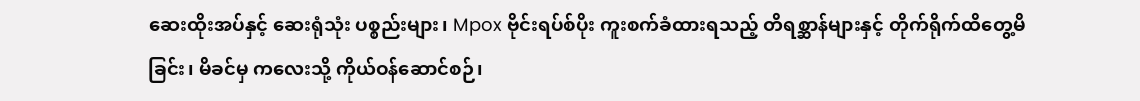ဆေးထိုးအပ်နှင့် ဆေးရုံသုံး ပစ္စည်းများ၊ Mpox ဗိုင်းရပ်စ်ပိုး ကူးစက်ခံထားရသည့် တိရစ္ဆာန်များနှင့် တိုက်ရိုက်ထိတွေ့မိခြင်း၊ မိခင်မှ ကလေးသို့ ကိုယ်ဝန်ဆောင်စဉ်၊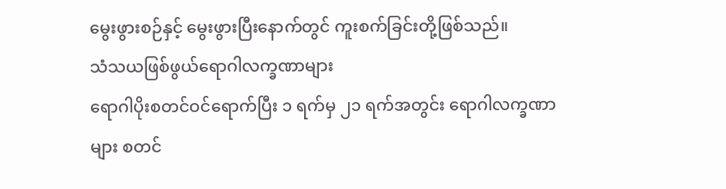မွေးဖွားစဉ်နှင့် မွေးဖွားပြီးနောက်တွင် ကူးစက်ခြင်းတို့ဖြစ်သည်။
သံသယဖြစ်ဖွယ်ရောဂါလက္ခဏာများ
ရောဂါပိုးစတင်ဝင်ရောက်ပြီး ၁ ရက်မှ ၂၁ ရက်အတွင်း ရောဂါလက္ခဏာများ စတင်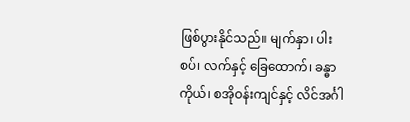ဖြစ်ပွားနိုင်သည်။ မျက်နှာ၊ ပါးစပ်၊ လက်နှင့် ခြေထောက်၊ ခန္ဓာကိုယ်၊ စအိုဝန်းကျင်နှင့် လိင်အင်္ဂါ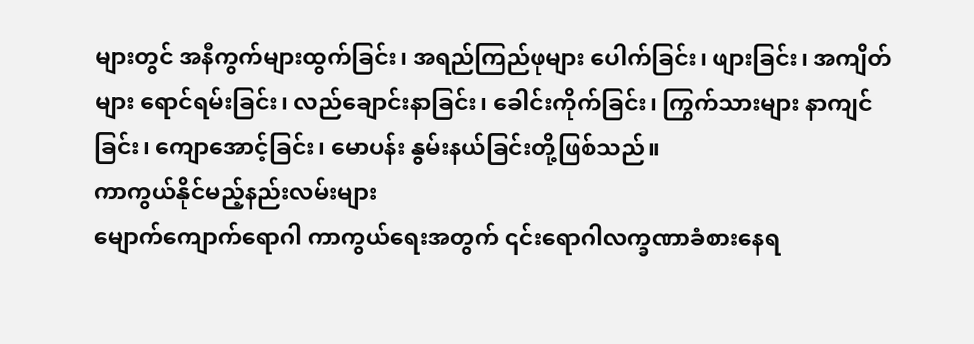များတွင် အနီကွက်များထွက်ခြင်း၊ အရည်ကြည်ဖုများ ပေါက်ခြင်း၊ ဖျားခြင်း၊ အကျိတ်များ ရောင်ရမ်းခြင်း၊ လည်ချောင်းနာခြင်း၊ ခေါင်းကိုက်ခြင်း၊ ကြွက်သားများ နာကျင်ခြင်း၊ ကျောအောင့်ခြင်း၊ မောပန်း နွမ်းနယ်ခြင်းတို့ဖြစ်သည်။
ကာကွယ်နိုင်မည့်နည်းလမ်းများ
မျောက်ကျောက်ရောဂါ ကာကွယ်ရေးအတွက် ၎င်းရောဂါလက္ခဏာခံစားနေရ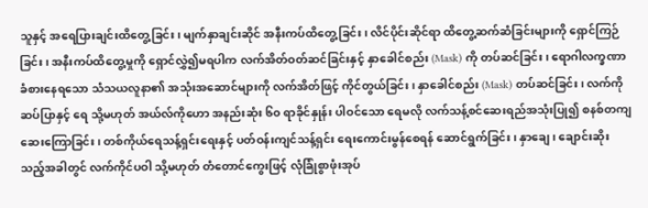သူနှင့် အရေပြားချင်းထိတွေ့ခြင်း၊ မျက်နှာချင်းဆိုင် အနီးကပ်ထိတွေ့ခြင်း၊ လိင်ပိုင်းဆိုင်ရာ ထိတွေ့ဆက်ဆံခြင်းများကို ရှောင်ကြဉ်ခြင်း၊ အနီးကပ်ထိတွေ့မှုကို ရှောင်လွှဲ၍မရပါက လက်အိတ်ဝတ်ဆင်ခြင်းနှင့် နှာခေါင်စည်း (Mask) ကို တပ်ဆင်ခြင်း၊ ရောဂါလက္ခဏာခံစားနေရသော သံသယလူနာ၏ အသုံးအဆောင်များကို လက်အိတ်ဖြင့် ကိုင်တွယ်ခြင်း၊ နှာခေါင်စည်း (Mask) တပ်ဆင်ခြင်း၊ လက်ကို ဆပ်ပြာနှင့် ရေ သို့မဟုတ် အယ်လ်ကိုဟော အနည်းဆုံး ၆၀ ရာခိုင်နှုန်း ပါဝင်သော ရေမလို လက်သန့်စင်ဆေးရည်အသုံးပြု၍ စနစ်တကျ ဆေးကြောခြင်း၊ တစ်ကိုယ်ရေသန့်ရှင်းရေးနှင့် ပတ်ဝန်းကျင်သန့်ရှင်း ရေးကောင်းမွန်စေရန် ဆောင်ရွက်ခြင်း၊ နှာချေ၊ ချောင်းဆိုးသည့်အခါတွင် လက်ကိုင်ပဝါ သို့မဟုတ် တံတောင်ကွေးဖြင့် လုံခြုံစွာဖုံးအုပ်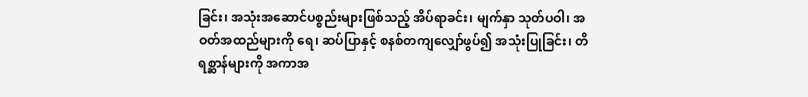ခြင်း၊ အသုံးအဆောင်ပစ္စည်းများဖြစ်သည့် အိပ်ရာခင်း၊ မျက်နှာ သုတ်ပဝါ၊ အဝတ်အထည်များကို ရေ၊ ဆပ်ပြာနှင့် စနစ်တကျလျှော်ဖွပ်၍ အသုံးပြုခြင်း၊ တိရစ္ဆာန်များကို အကာအ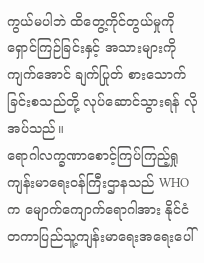ကွယ်မပါဘဲ ထိတွေ့ကိုင်တွယ်မှုကို ရှောင်ကြဉ်ခြင်းနှင့် အသားများကို ကျက်အောင် ချက်ပြုတ် စားသောက်ခြင်းစသည်တို့ လုပ်ဆောင်သွားရန် လိုအပ်သည်။
ရောဂါလက္ခဏာစောင့်ကြပ်ကြည့်ရှု
ကျန်းမာရေးဝန်ကြီးဌာနသည် WHO က မျောက်ကျောက်ရောဂါအား နိုင်ငံတကာပြည်သူ့ကျန်းမာရေးအရေးပေါ်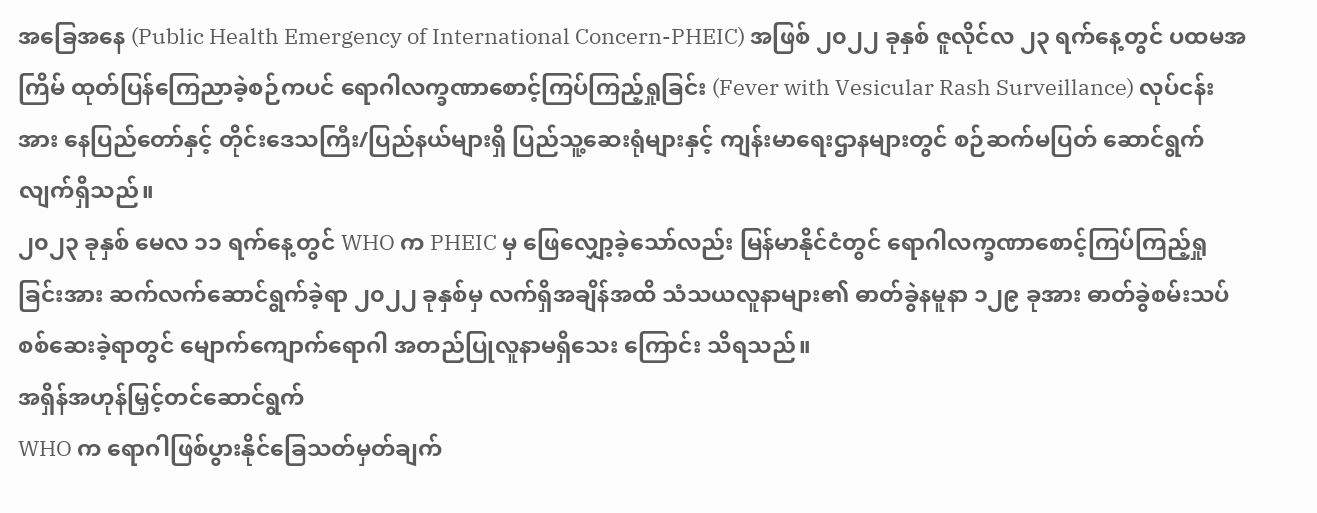အခြေအနေ (Public Health Emergency of International Concern-PHEIC) အဖြစ် ၂၀၂၂ ခုနှစ် ဇူလိုင်လ ၂၃ ရက်နေ့တွင် ပထမအကြိမ် ထုတ်ပြန်ကြေညာခဲ့စဉ်ကပင် ရောဂါလက္ခဏာစောင့်ကြပ်ကြည့်ရှုခြင်း (Fever with Vesicular Rash Surveillance) လုပ်ငန်းအား နေပြည်တော်နှင့် တိုင်းဒေသကြီး/ပြည်နယ်များရှိ ပြည်သူ့ဆေးရုံများနှင့် ကျန်းမာရေးဌာနများတွင် စဉ်ဆက်မပြတ် ဆောင်ရွက်လျက်ရှိသည်။
၂၀၂၃ ခုနှစ် မေလ ၁၁ ရက်နေ့တွင် WHO က PHEIC မှ ဖြေလျှော့ခဲ့သော်လည်း မြန်မာနိုင်ငံတွင် ရောဂါလက္ခဏာစောင့်ကြပ်ကြည့်ရှုခြင်းအား ဆက်လက်ဆောင်ရွက်ခဲ့ရာ ၂၀၂၂ ခုနှစ်မှ လက်ရှိအချိန်အထိ သံသယလူနာများ၏ ဓာတ်ခွဲနမူနာ ၁၂၉ ခုအား ဓာတ်ခွဲစမ်းသပ်စစ်ဆေးခဲ့ရာတွင် မျောက်ကျောက်ရောဂါ အတည်ပြုလူနာမရှိသေး ကြောင်း သိရသည်။
အရှိန်အဟုန်မြှင့်တင်ဆောင်ရွက်
WHO က ရောဂါဖြစ်ပွားနိုင်ခြေသတ်မှတ်ချက်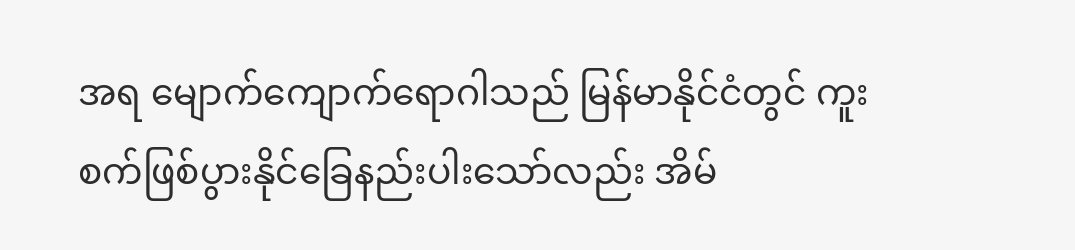အရ မျောက်ကျောက်ရောဂါသည် မြန်မာနိုင်ငံတွင် ကူးစက်ဖြစ်ပွားနိုင်ခြေနည်းပါးသော်လည်း အိမ်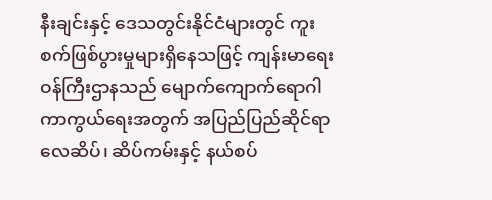နီးချင်းနှင့် ဒေသတွင်းနိုင်ငံများတွင် ကူးစက်ဖြစ်ပွားမှုများရှိနေသဖြင့် ကျန်းမာရေးဝန်ကြီးဌာနသည် မျောက်ကျောက်ရောဂါ ကာကွယ်ရေးအတွက် အပြည်ပြည်ဆိုင်ရာ လေဆိပ်၊ ဆိပ်ကမ်းနှင့် နယ်စပ်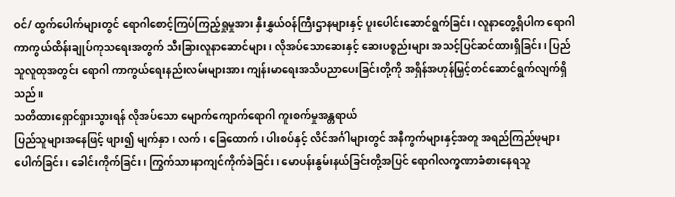ဝင်/ ထွက်ပေါက်များတွင် ရောဂါစောင့်ကြပ်ကြည့်ရှုမှုအား နှီးနွှယ်ဝန်ကြီးဌာနများနှင့် ပူးပေါင်းဆောင်ရွက်ခြင်း၊ လူနာတွေ့ရှိပါက ရောဂါကာကွယ်ထိန်းချုပ်ကုသရေးအတွက် သီးခြားလူနာဆောင်များ၊ လိုအပ်သောဆေးနှင့် ဆေးပစ္စည်းများ အသင့်ပြင်ဆင်ထားရှိခြင်း၊ ပြည်သူလူထုအတွင်း ရောဂါ ကာကွယ်ရေးနည်းလမ်းများအား ကျန်းမာရေးအသိပညာပေးခြင်းတို့ကို အရှိန်အဟုန်မြှင့်တင်ဆောင်ရွက်လျက်ရှိသည်။
သတိထားရှောင်ရှားသွားရန် လိုအပ်သော မျောက်ကျောက်ရောဂါ ကူးစက်မှုအန္တရာယ်
ပြည်သူများအနေဖြင့် ဖျား၍ မျက်နှာ၊ လက်၊ ခြေထောက်၊ ပါးစပ်နှင့် လိင်အင်္ဂါများတွင် အနီကွက်များနှင့်အတူ အရည်ကြည်ဖုများ ပေါက်ခြင်း၊ ခေါင်းကိုက်ခြင်း၊ ကြွက်သားနာကျင်ကိုက်ခဲခြင်း၊ မောပန်းနွမ်းနယ်ခြင်းတို့အပြင် ရောဂါလက္ခဏာခံစားနေရသူ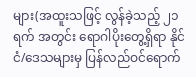များ(အထူးသဖြင့် လွန်ခဲ့သည့် ၂၁ ရက် အတွင်း ရောဂါပိုးတွေ့ရှိရာ နိုင်ငံ/ဒေသများမှ ပြန်လည်ဝင်ရောက်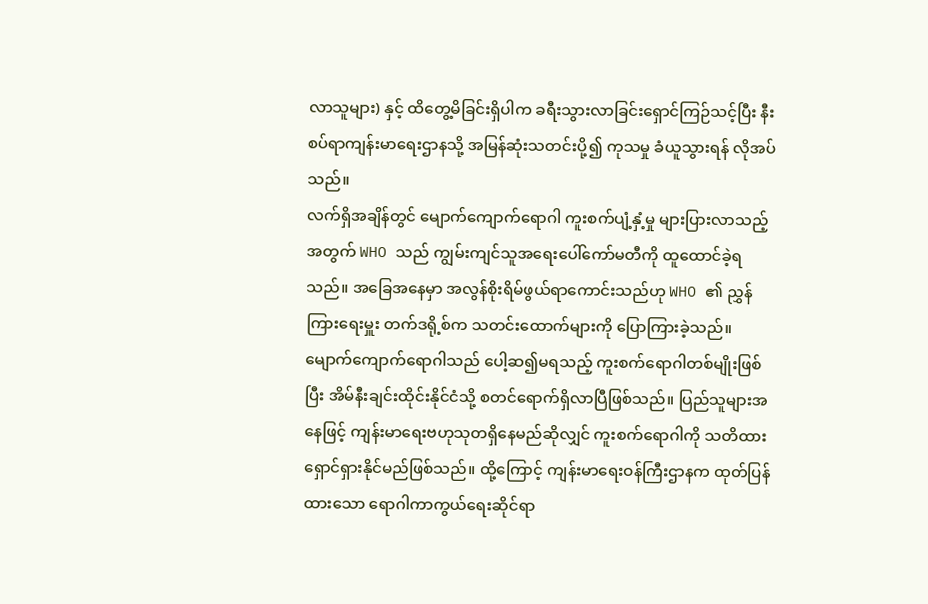လာသူများ) နှင့် ထိတွေ့မိခြင်းရှိပါက ခရီးသွားလာခြင်းရှောင်ကြဉ်သင့်ပြီး နီးစပ်ရာကျန်းမာရေးဌာနသို့ အမြန်ဆုံးသတင်းပို့၍ ကုသမှု ခံယူသွားရန် လိုအပ်သည်။
လက်ရှိအချိန်တွင် မျောက်ကျောက်ရောဂါ ကူးစက်ပျံ့နှံ့မှု များပြားလာသည့်အတွက် WHO သည် ကျွမ်းကျင်သူအရေးပေါ်ကော်မတီကို ထူထောင်ခဲ့ရသည်။ အခြေအနေမှာ အလွန်စိုးရိမ်ဖွယ်ရာကောင်းသည်ဟု WHO ၏ ညွှန်ကြားရေးမှူး တက်ဒရို့စ်က သတင်းထောက်များကို ပြောကြားခဲ့သည်။ မျောက်ကျောက်ရောဂါသည် ပေါ့ဆ၍မရသည့် ကူးစက်ရောဂါတစ်မျိုးဖြစ်ပြီး အိမ်နီးချင်းထိုင်းနိုင်ငံသို့ စတင်ရောက်ရှိလာပြီဖြစ်သည်။ ပြည်သူများအနေဖြင့် ကျန်းမာရေးဗဟုသုတရှိနေမည်ဆိုလျှင် ကူးစက်ရောဂါကို သတိထားရှောင်ရှားနိုင်မည်ဖြစ်သည်။ ထို့ကြောင့် ကျန်းမာရေးဝန်ကြီးဌာနက ထုတ်ပြန်ထားသော ရောဂါကာကွယ်ရေးဆိုင်ရာ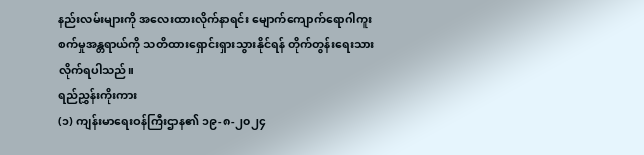နည်းလမ်းများကို အလေးထားလိုက်နာရင်း မျောက်ကျောက်ရောဂါကူးစက်မှုအန္တရာယ်ကို သတိထားရှောင်းရှားသွားနိုင်ရန် တိုက်တွန်းရေးသားလိုက်ရပါသည်။
ရည်ညွှန်းကိုးကား
(၁) ကျန်းမာရေးဝန်ကြီးဌာန၏ ၁၉-၈-၂၀၂၄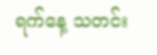ရက်နေ့ သတင်း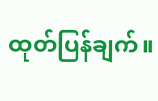ထုတ်ပြန်ချက်။